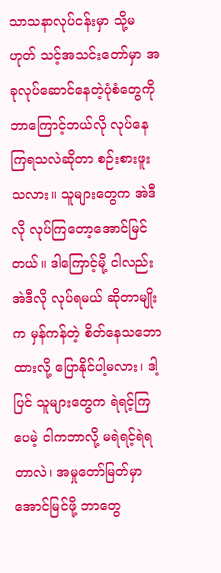သာသနာလုပ်ငန်းမှာ သို့မဟုတ် သင့်အသင်းတော်မှာ အခုလုပ်ဆောင်နေတဲ့ပုံစံတွေကို ဘာကြောင့်ဘယ်လို လုပ်နေကြရသလဲဆိုတာ စဉ်းစားဖူးသလား။ သူများတွေက အဲဒီလို လုပ်ကြတော့အောင်မြင်တယ်။ ဒါကြောင့်မို့ ငါလည်း အဲဒီလို လုပ်ရမယ် ဆိုတာမျိုးက မှန်ကန်တဲ့ စိတ်နေသဘောထားလို့ ပြောနိုင်ပါ့မလား၊ ဒါ့ပြင် သူများတွေက ရဲရင့်ကြပေမဲ့ ငါကဘာလို့ မရဲရင့်ရဲရတာလဲ၊ အမှုတော်မြတ်မှာ အောင်မြင်ဖို့ ဘာတွေ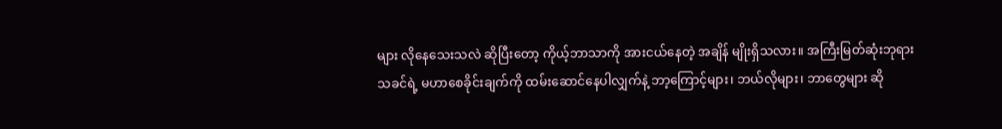များ လိုနေသေးသလဲ ဆိုပြီးတော့ ကိုယ့်ဘာသာကို အားငယ်နေတဲ့ အချိန် မျိုးရှိသလား။ အကြီးမြတ်ဆုံးဘုရားသခင်ရဲ့ မဟာစေခိုင်းချက်ကို ထမ်းဆောင်နေပါလျှက်နဲ့ ဘာ့ကြောင့်များ၊ ဘယ်လိုများ၊ ဘာတွေများ ဆို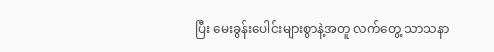ပြီး မေးခွန်းပေါင်းများစွာနဲ့အတူ လက်တွေ့ သာသနာ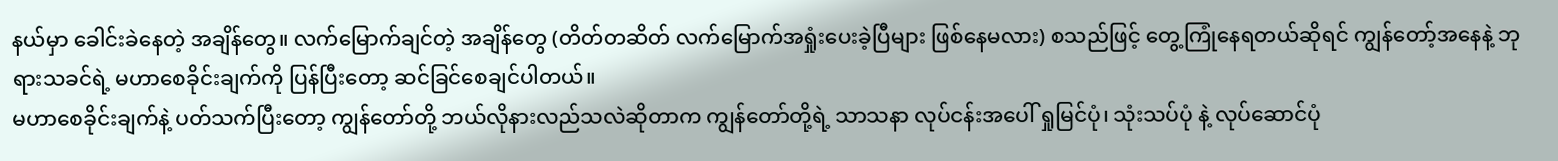နယ်မှာ ခေါင်းခဲနေတဲ့ အချိန်တွေ။ လက်မြောက်ချင်တဲ့ အချိန်တွေ (တိတ်တဆိတ် လက်မြောက်အရှုံးပေးခဲ့ပြီများ ဖြစ်နေမလား) စသည်ဖြင့် တွေ့ကြုံနေရတယ်ဆိုရင် ကျွန်တော့်အနေနဲ့ ဘုရားသခင်ရဲ့ မဟာစေခိုင်းချက်ကို ပြန်ပြီးတော့ ဆင်ခြင်စေချင်ပါတယ်။
မဟာစေခိုင်းချက်နဲ့ ပတ်သက်ပြီးတော့ ကျွန်တော်တို့ ဘယ်လိုနားလည်သလဲဆိုတာက ကျွန်တော်တို့ရဲ့ သာသနာ လုပ်ငန်းအပေါ် ရှုမြင်ပုံ၊ သုံးသပ်ပုံ နဲ့ လုပ်ဆောင်ပုံ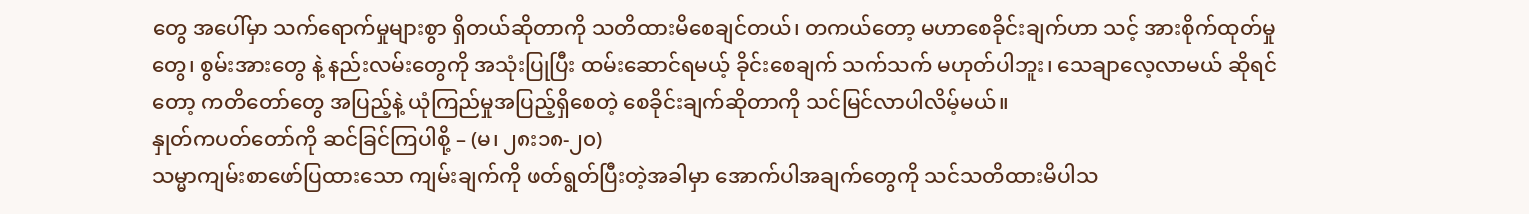တွေ အပေါ်မှာ သက်ရောက်မှုများစွာ ရှိတယ်ဆိုတာကို သတိထားမိစေချင်တယ်၊ တကယ်တော့ မဟာစေခိုင်းချက်ဟာ သင့် အားစိုက်ထုတ်မှုတွေ၊ စွမ်းအားတွေ နဲ့ နည်းလမ်းတွေကို အသုံးပြုပြီး ထမ်းဆောင်ရမယ့် ခိုင်းစေချက် သက်သက် မဟုတ်ပါဘူး၊ သေချာလေ့လာမယ် ဆိုရင်တော့ ကတိတော်တွေ အပြည့်နဲ့ ယုံကြည်မှုအပြည့်ရှိစေတဲ့ စေခိုင်းချက်ဆိုတာကို သင်မြင်လာပါလိမ့်မယ်။
နှုတ်ကပတ်တော်ကို ဆင်ခြင်ကြပါစို့ – (မ၊ ၂၈း၁၈-၂၀)
သမ္မာကျမ်းစာဖော်ပြထားသော ကျမ်းချက်ကို ဖတ်ရွတ်ပြီးတဲ့အခါမှာ အောက်ပါအချက်တွေကို သင်သတိထားမိပါသ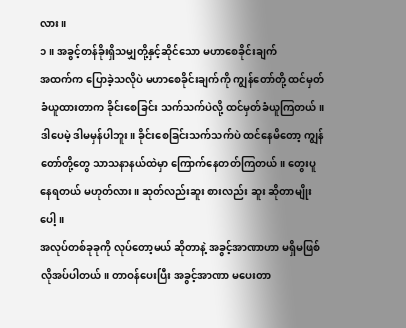လား။
၁။ အခွင့်တန်ခိုးရှိသမျှတို့နှင့်ဆိုင်သော မဟာစေခိုင်းချက်
အထက်က ပြောခဲ့သလိုပဲ မဟာစေခိုင်းချက်ကို ကျွန်တော်တို့ ထင်မှတ်ခံယူထားတာက ခိုင်းစေခြင်း သက်သက်ပဲလို့ ထင်မှတ်ခံယူကြတယ်။ ဒါပေမဲ့ ဒါမမှန်ပါဘူး။ ခိုင်းစေခြင်းသက်သက်ပဲ ထင်နေမိတော့ ကျွန်တော်တို့တွေ သာသနာနယ်ထဲမှာ ကြောက်နေတတ်ကြတယ်။ တွေးပူနေရတယ် မဟုတ်လား။ ဆုတ်လည်းဆူး စားလည်း ဆူး ဆိုတာမျိုးပေါ့။
အလုပ်တစ်ခုခုကို လုပ်တော့မယ် ဆိုတာနဲ့ အခွင့်အာဏာဟာ မရှိမဖြစ် လိုအပ်ပါတယ်။ တာဝန်ပေးပြီး အခွင့်အာဏာ မပေးတာ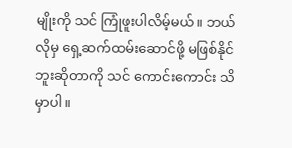မျိုးကို သင် ကြုံဖူးပါလိမ့်မယ်။ ဘယ်လိုမှ ရှေ့ဆက်ထမ်းဆောင်ဖို့ မဖြစ်နိုင်ဘူးဆိုတာကို သင် ကောင်းကောင်း သိမှာပါ။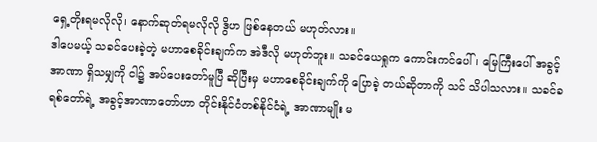ရှေ့တိုးရမလိုလို၊ နောက်ဆုတ်ရမလိုလို ဒွိဟ ဖြစ်နေတယ် မဟုတ်လား။
ဒါပေမယ့် သခင်ပေးခဲ့တဲ့ မဟာစေခိုင်းချက်က အဲဒီလို မဟုတ်ဘူး။ သခင်ယေရှုက ကောင်းကင်ပေါ်၊ မြေကြီးပေါ် အခွင့်အာဏာ ရှိသမျှကို ငါ၌ အပ်ပေးတော်မူပြီ ဆိုပြီးမှ မဟာစေခိုင်းချက်ကို ပြောခဲ့ တယ်ဆိုတာကို သင် သိပါသလား။ သခင်ခရစ်တော်ရဲ့ အခွင့်အာဏာတော်ဟာ တိုင်းနိုင်ငံတစ်နိုင်ငံရဲ့ အာဏာမျိုး မ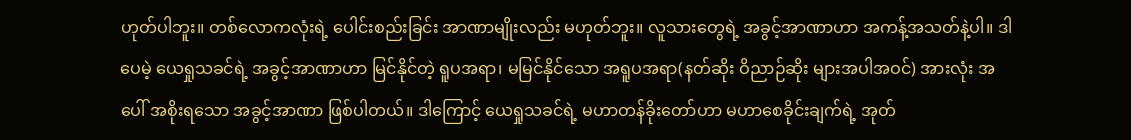ဟုတ်ပါဘူး။ တစ်လောကလုံးရဲ့ ပေါင်းစည်းခြင်း အာဏာမျိုးလည်း မဟုတ်ဘူး။ လူသားတွေရဲ့ အခွင့်အာဏာဟာ အကန့်အသတ်နဲ့ပါ။ ဒါပေမဲ့ ယေရှုသခင်ရဲ့ အခွင့်အာဏာဟာ မြင်နိုင်တဲ့ ရူပအရာ၊ မမြင်နိုင်သော အရူပအရာ(နတ်ဆိုး ဝိညာဉ်ဆိုး များအပါအဝင်) အားလုံး အပေါ် အစိုးရသော အခွင့်အာဏာ ဖြစ်ပါတယ်။ ဒါကြောင့် ယေရှုသခင်ရဲ့ မဟာတန်ခိုးတော်ဟာ မဟာစေခိုင်းချက်ရဲ့ အုတ်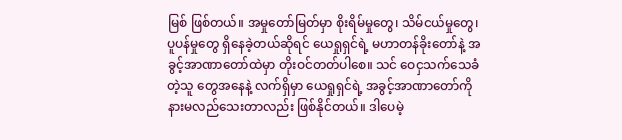မြစ် ဖြစ်တယ်။ အမှုတော်မြတ်မှာ စိုးရိမ်မှုတွေ၊ သိမ်ငယ်မှုတွေ၊ ပူပန်မှုတွေ ရှိနေခဲ့တယ်ဆိုရင် ယေရှုရှင်ရဲ့ မဟာတန်ခိုးတော်နဲ့ အခွင့်အာဏာတော်ထဲမှာ တိုးဝင်တတ်ပါစေ။ သင် ဝေငှသက်သေခံတဲ့သူ တွေအနေနဲ့ လက်ရှိမှာ ယေရှုရှင်ရဲ့ အခွင့်အာဏာတော်ကို နားမလည်သေးတာလည်း ဖြစ်နိုင်တယ်။ ဒါပေမဲ့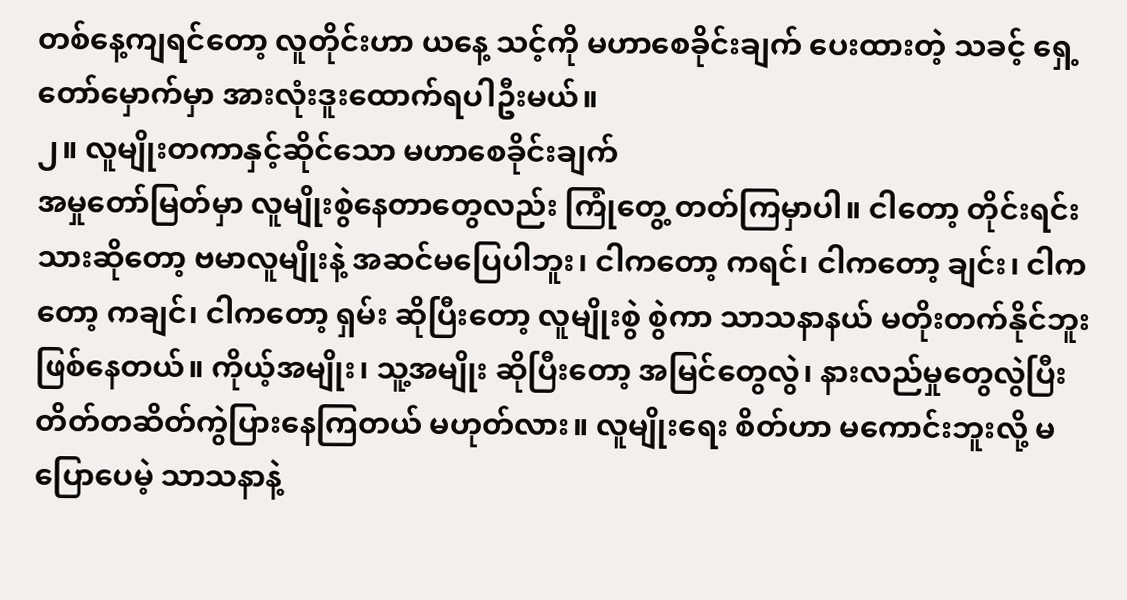တစ်နေ့ကျရင်တော့ လူတိုင်းဟာ ယနေ့ သင့်ကို မဟာစေခိုင်းချက် ပေးထားတဲ့ သခင့် ရှေ့တော်မှောက်မှာ အားလုံးဒူးထောက်ရပါဦးမယ်။
၂။ လူမျိုးတကာနှင့်ဆိုင်သော မဟာစေခိုင်းချက်
အမှုတော်မြတ်မှာ လူမျိုးစွဲနေတာတွေလည်း ကြုံတွေ့ တတ်ကြမှာပါ။ ငါတော့ တိုင်းရင်းသားဆိုတော့ ဗမာလူမျိုးနဲ့ အဆင်မပြေပါဘူး၊ ငါကတော့ ကရင်၊ ငါကတော့ ချင်း၊ ငါကတော့ ကချင်၊ ငါကတော့ ရှမ်း ဆိုပြီးတော့ လူမျိုးစွဲ စွဲကာ သာသနာနယ် မတိုးတက်နိုင်ဘူး ဖြစ်နေတယ်။ ကိုယ့်အမျိုး၊ သူ့အမျိုး ဆိုပြီးတော့ အမြင်တွေလွဲ၊ နားလည်မှုတွေလွဲပြီး တိတ်တဆိတ်ကွဲပြားနေကြတယ် မဟုတ်လား။ လူမျိုးရေး စိတ်ဟာ မကောင်းဘူးလို့ မပြောပေမဲ့ သာသနာနဲ့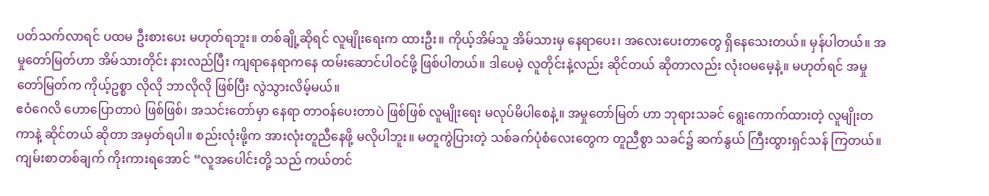ပတ်သက်လာရင် ပထမ ဦးစားပေး မဟုတ်ရဘူး။ တစ်ချို့ဆိုရင် လူမျိုးရေးက ထားဦး။ ကိုယ့်အိမ်သူ အိမ်သားမှ နေရာပေး၊ အလေးပေးတာတွေ ရှိနေသေးတယ်။ မှန်ပါတယ်။ အမှုတော်မြတ်ဟာ အိမ်သားတိုင်း နားလည်ပြီး ကျရာနေရာကနေ ထမ်းဆောင်ပါဝင်ဖို့ ဖြစ်ပါတယ်။ ဒါပေမဲ့ လူတိုင်းနဲ့လည်း ဆိုင်တယ် ဆိုတာလည်း လုံးဝမမေ့နဲ့။ မဟုတ်ရင် အမှုတော်မြတ်က ကိုယ့်ဥစ္စာ လိုလို ဘာလိုလို ဖြစ်ပြီး လွဲသွားလိမ့်မယ်။
ဧဝံဂေလိ ဟောပြောတာပဲ ဖြစ်ဖြစ်၊ အသင်းတော်မှာ နေရာ တာဝန်ပေးတာပဲ ဖြစ်ဖြစ် လူမျိုးရေး မလုပ်မိပါစေနဲ့။ အမှုတော်မြတ် ဟာ ဘုရားသခင် ရွေးကောက်ထားတဲ့ လူမျိုးတကာနဲ့ ဆိုင်တယ် ဆိုတာ အမှတ်ရပါ။ စည်းလုံးဖို့က အားလုံးတူညီနေဖို့ မလိုပါဘူး။ မတူကွဲပြားတဲ့ သစ်ခက်ပုံစံလေးတွေက တူညီစွာ သခင်၌ ဆက်နွယ် ကြီးထွားရှင်သန် ကြတယ်။ ကျမ်းစာတစ်ချက် ကိုးကားရအောင် “လူအပေါင်းတို့ သည် ကယ်တင်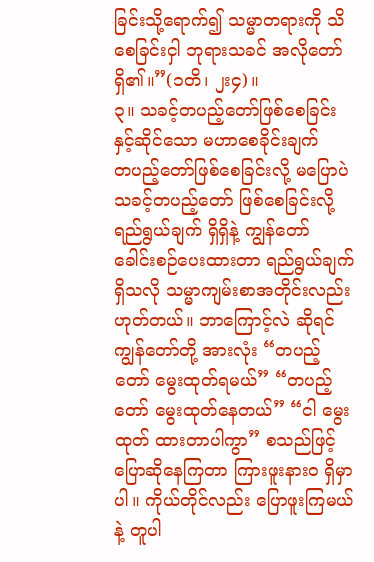ခြင်းသို့ရောက်၍ သမ္မာတရားကို သိစေခြင်းငှါ ဘုရားသခင် အလိုတော်ရှိ၏။”(၁တိ၊ ၂း၄)။
၃။ သခင့်တပည့်တော်ဖြစ်စေခြင်းနှင့်ဆိုင်သော မဟာစေခိုင်းချက်
တပည့်တော်ဖြစ်စေခြင်းလို့ မပြောပဲ သခင့်တပည့်တော် ဖြစ်စေခြင်းလို့ ရည်ရွယ်ချက် ရှိရှိနဲ့ ကျွန်တော် ခေါင်းစဉ်ပေးထားတာ ရည်ရွယ်ချက်ရှိသလို သမ္မာကျမ်းစာအတိုင်းလည်း ဟုတ်တယ်။ ဘာကြောင့်လဲ ဆိုရင် ကျွန်တော်တို့ အားလုံး “တပည့်တော် မွေးထုတ်ရမယ်” “တပည့်တော် မွေးထုတ်နေတယ်” “ငါ မွေးထုတ် ထားတာပါကွာ” စသည်ဖြင့် ပြောဆိုနေကြတာ ကြားဖူးနားဝ ရှိမှာပါ။ ကိုယ်တိုင်လည်း ပြောဖူးကြမယ်နဲ့ တူပါ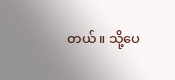တယ်။ သို့ပေ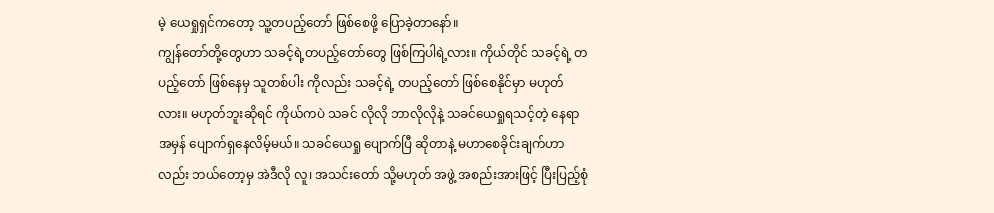မဲ့ ယေရှုရှင်ကတော့ သူ့တပည့်တော် ဖြစ်စေဖို့ ပြောခဲ့တာနော်။
ကျွန်တော်တို့တွေဟာ သခင့်ရဲ့တပည့်တော်တွေ ဖြစ်ကြပါရဲ့လား။ ကိုယ်တိုင် သခင့်ရဲ့ တပည့်တော် ဖြစ်နေမှ သူတစ်ပါး ကိုလည်း သခင့်ရဲ့ တပည့်တော် ဖြစ်စေနိုင်မှာ မဟုတ်လား။ မဟုတ်ဘူးဆိုရင် ကိုယ်ကပဲ သခင် လိုလို ဘာလိုလိုနဲ့ သခင်ယေရှုရသင့်တဲ့ နေရာအမှန် ပျောက်ရှနေလိမ့်မယ်။ သခင်ယေရှု ပျောက်ပြီ ဆိုတာနဲ့ မဟာစေခိုင်းချက်ဟာလည်း ဘယ်တော့မှ အဲဒီလို လူ၊ အသင်းတော် သို့မဟုတ် အဖွဲ့ အစည်းအားဖြင့် ပြီးပြည့်စုံ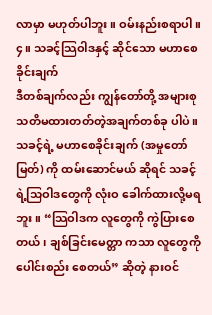လာမှာ မဟုတ်ပါဘူး။ ဝမ်းနည်းစရာပါ။
၄။ သခင့်သြဝါဒနှင့် ဆိုင်သော မဟာစေခိုင်းချက်
ဒီတစ်ချက်လည်း ကျွန်တော်တို့ အများစု သတိမထားတတ်တဲ့အချက်တစ်ခု ပါပဲ။ သခင့်ရဲ့ မဟာစေခိုင်းချက် (အမှုတော်မြတ်) ကို ထမ်းဆောင်မယ် ဆိုရင် သခင့်ရဲ့သြဝါဒတွေကို လုံးဝ ခေါက်ထားလို့မရဘူး။ “သြဝါဒက လူတွေကို ကွဲပြားစေတယ်၊ ချစ်ခြင်းမေတ္တာ ကသာ လူတွေကို ပေါင်းစည်း စေတယ်” ဆိုတဲ့ နားဝင်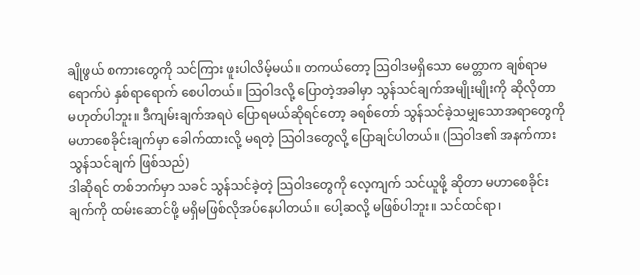ချိုဖွယ် စကားတွေကို သင်ကြား ဖူးပါလိမ့်မယ်။ တကယ်တော့ သြဝါဒမရှိသော မေတ္တာက ချစ်ရာမရောက်ပဲ နှစ်ရာရောက် စေပါတယ်။ သြဝါဒလို့ ပြောတဲ့အခါမှာ သွန်သင်ချက်အမျိုးမျိုးကို ဆိုလိုတာ မဟုတ်ပါဘူး။ ဒီကျမ်းချက်အရပဲ ပြောရမယ်ဆိုရင်တော့ ခရစ်တော် သွန်သင်ခဲ့သမျှသောအရာတွေကို မဟာစေခိုင်းချက်မှာ ခေါက်ထားလို့ မရတဲ့ သြဝါဒတွေလို့ ပြောချင်ပါတယ်။ (သြဝါဒ၏ အနက်ကား သွန်သင်ချက် ဖြစ်သည်)
ဒါဆိုရင် တစ်ဘက်မှာ သခင် သွန်သင်ခဲ့တဲ့ သြဝါဒတွေကို လေ့ကျက် သင်ယူဖို့ ဆိုတာ မဟာစေခိုင်းချက်ကို ထမ်းဆောင်ဖို့ မရှိမဖြစ်လိုအပ်နေပါတယ်။ ပေါ့ဆလို့ မဖြစ်ပါဘူး။ သင်ထင်ရာ၊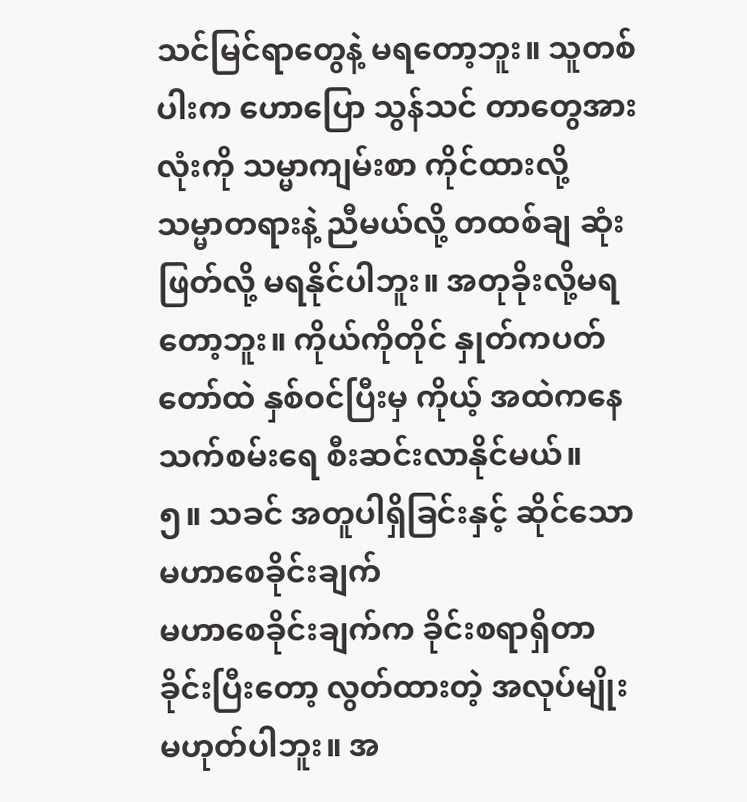သင်မြင်ရာတွေနဲ့ မရတော့ဘူး။ သူတစ်ပါးက ဟောပြော သွန်သင် တာတွေအားလုံးကို သမ္မာကျမ်းစာ ကိုင်ထားလို့ သမ္မာတရားနဲ့ ညီမယ်လို့ တထစ်ချ ဆုံးဖြတ်လို့ မရနိုင်ပါဘူး။ အတုခိုးလို့မရတော့ဘူး။ ကိုယ်ကိုတိုင် နှုတ်ကပတ်တော်ထဲ နှစ်ဝင်ပြီးမှ ကိုယ့် အထဲကနေ သက်စမ်းရေ စီးဆင်းလာနိုင်မယ်။
၅။ သခင် အတူပါရှိခြင်းနှင့် ဆိုင်သော မဟာစေခိုင်းချက်
မဟာစေခိုင်းချက်က ခိုင်းစရာရှိတာ ခိုင်းပြီးတော့ လွတ်ထားတဲ့ အလုပ်မျိုး မဟုတ်ပါဘူး။ အ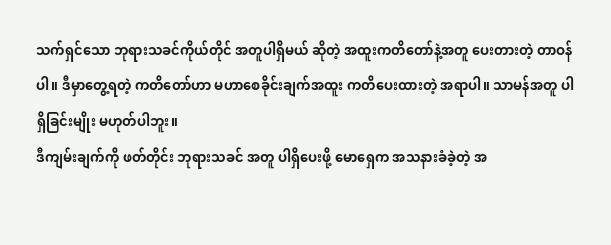သက်ရှင်သော ဘုရားသခင်ကိုယ်တိုင် အတူပါရှိမယ် ဆိုတဲ့ အထူးကတိတော်နဲ့အတူ ပေးတားတဲ့ တာဝန်ပါ။ ဒီမှာတွေ့ရတဲ့ ကတိတော်ဟာ မဟာစေခိုင်းချက်အထူး ကတိပေးထားတဲ့ အရာပါ။ သာမန်အတူ ပါရှိခြင်းမျိုး မဟုတ်ပါဘူး။
ဒီကျမ်းချက်ကို ဖတ်တိုင်း ဘုရားသခင် အတူ ပါရှိပေးဖို့ မောရှေက အသနားခံခဲ့တဲ့ အ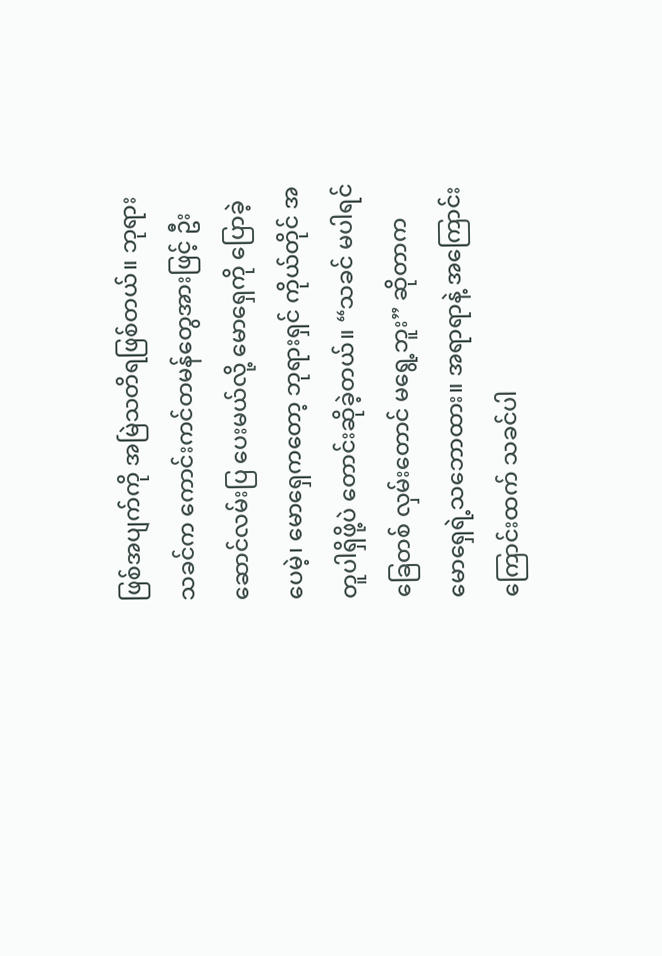ဖြစ်အပျက်ကို အမြဲသတိရဖြစ်တယ်။ ဘုရားသခင်က ကောင်းကင်တမန်တွေအားဖြင့် ဦးဆောင်လမ်းပြ ပေးမယ်လို့ မောရှေကို ပြောခဲ့ပေမဲ့၊ မောရှေကတော့ ဘုရားရှင် ကိုယ်တိုင် အတူပါရှိဖို့ပဲ တောင်းဆိုခဲ့တယ်။ “သခင် မပါရင် ခြေတစ် လှမ်းတောင် မရွေ့ဘူး” ဆိုတာက မောရှေရဲ့သဘောထား။ အရာရာနဲ့ အကြောင်းကြောင်းထက် သခင်ပါ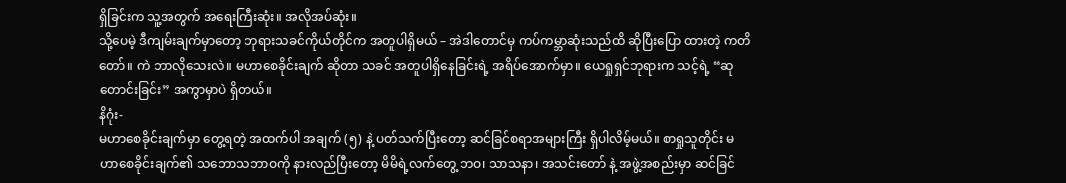ရှိခြင်းက သူ့အတွက် အရေးကြီးဆုံး။ အလိုအပ်ဆုံး။
သို့ပေမဲ့ ဒီကျမ်းချက်မှာတော့ ဘုရားသခင်ကိုယ်တိုင်က အတူပါရှိမယ် – အဲဒါတောင်မှ ကပ်ကမ္ဘာဆုံးသည်ထိ ဆိုပြီးပြော ထားတဲ့ ကတိတော်။ ကဲ ဘာလိုသေးလဲ။ မဟာစေခိုင်းချက် ဆိုတာ သခင် အတူပါရှိနေခြင်းရဲ့ အရိပ်အောက်မှာ။ ယေရှုရှင်ဘုရားက သင့်ရဲ့ “ဆုတောင်းခြင်း” အကွာမှာပဲ ရှိတယ်။
နိဂုံး-
မဟာစေခိုင်းချက်မှာ တွေ့ရတဲ့ အထက်ပါ အချက် (၅) နဲ့ ပတ်သက်ပြီးတော့ ဆင်ခြင်စရာအများကြီး ရှိပါလိမ့်မယ်။ စာရှုသူတိုင်း မဟာစေခိုင်းချက်၏ သဘောသဘာဝကို နားလည်ပြီးတော့ မိမိရဲ့လက်တွေ့ ဘဝ၊ သာသနာ၊ အသင်းတော် နဲ့ အဖွဲ့အစည်းမှာ ဆင်ခြင်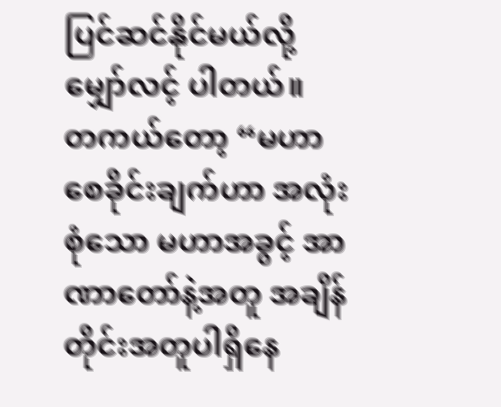ပြင်ဆင်နိုင်မယ်လို့ မျှော်လင့် ပါတယ်။
တကယ်တော့ “မဟာစေခိုင်းချက်ဟာ အလုံးစုံသော မဟာအခွင့် အာဏာတော်နဲ့အတူ အချိန်တိုင်းအတူပါရှိနေ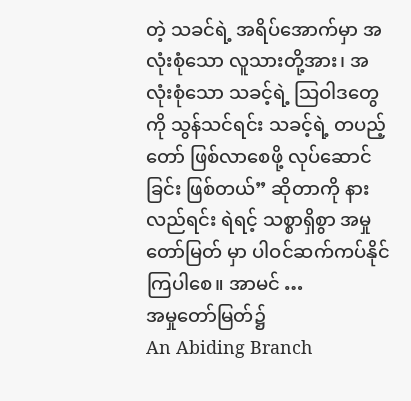တဲ့ သခင်ရဲ့ အရိပ်အောက်မှာ အလုံးစုံသော လူသားတို့အား၊ အလုံးစုံသော သခင့်ရဲ့ သြဝါဒတွေကို သွန်သင်ရင်း သခင့်ရဲ့ တပည့်တော် ဖြစ်လာစေဖို့ လုပ်ဆောင်ခြင်း ဖြစ်တယ်” ဆိုတာကို နားလည်ရင်း ရဲရင့် သစ္စာရှိစွာ အမှုတော်မြတ် မှာ ပါဝင်ဆက်ကပ်နိုင်ကြပါစေ။ အာမင် …
အမှုတော်မြတ်၌
An Abiding Branch